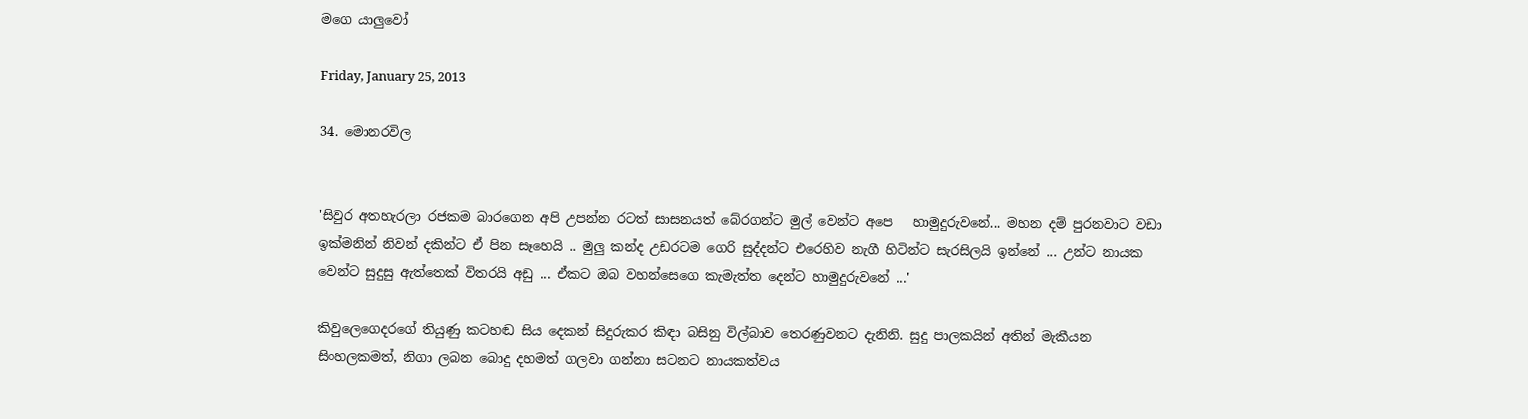මගෙ යාලුවෝ

Friday, January 25, 2013

34. මොනරවිල


'සිවුර අතහැරලා රජකම බාරගෙන අපි උපන්න රටත් සාසනයත් බේරගන්ට මුල් වෙන්ට අපෙ   හාමුදුරුවනේ... මහන දම් පුරනවාට වඩා ඉක්මනින් නිවන් දකින්ට ඒ පින සෑහෙයි .. මුලු කන්ද උඩරටම ගෙරි සුද්දන්ට එරෙහිව නැගී හිටින්ට සැරසිලයි ඉන්නේ ... උන්ට නායක වෙන්ට සුදුසු ඇත්තෙක් විතරයි අඩු ... ඒකට ඔබ වහන්සෙගෙ කැමැත්ත දෙන්ට හාමුදුරුවනේ ...'

කිවුලෙගෙදරගේ තියුණු කටහඬ සිය දෙකන් සිදුරුකර කිඳා බසිනු විල්බාව තෙරණුවනට දැනිනි. සුදු පාලකයින් අතින් මැකීයන සිංහලකමත්, නිගා ලබන බොදු දහමත් ගලවා ගන්නා සටනට නායකත්වය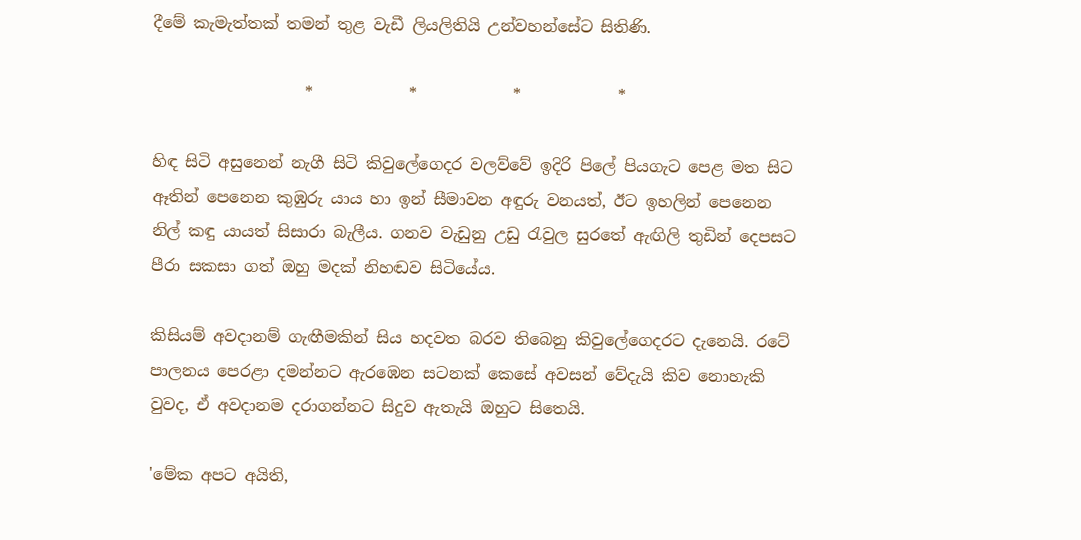දීමේ කැමැත්තක් තමන් තුළ වැඩී ලියලිතියි උන්වහන්සේට සිතිණි.

                   *            *            *            *

හිඳ සිටි අසුනෙන් නැගී සිටි කිවුලේගෙදර වලව්වේ ඉදිරි පිලේ පියගැට පෙළ මත සිට ඈතින් පෙනෙන කුඹුරු යාය හා ඉන් සීමාවන අඳුරු වනයත්, ඊට ඉහලින් පෙනෙන නිල් කඳු යායත් සිසාරා බැලීය. ගනව වැඩුනු උඩු ‍රැවුල සුරතේ ඇඟිලි තුඩින් දෙපසට පීරා සකසා ගත් ඔහු මදක් නිහඬව සිටියේය.

කිසියම් අවදානම් ගැඟීමකින් සිය හදවත බරව තිබෙනු කිවුලේගෙදරට දැනෙයි. රටේ පාලනය පෙරළා දමන්නට ඇරඹෙන සටනක් කෙසේ අවසන් වේදැයි කිව නොහැකි වුවද, ඒ අවදානම දරාගන්නට සිදුව ඇතැයි ඔහුට සිතෙයි.

'මේක අපට අයිති,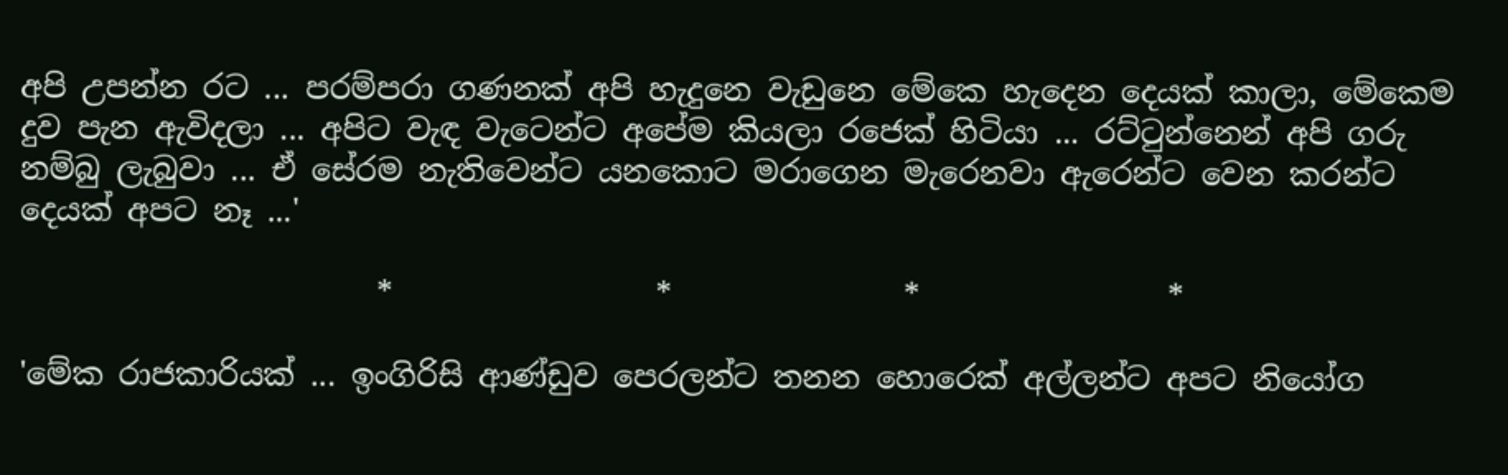අපි උපන්න රට ... පරම්පරා ගණනක් අපි හැදුනෙ වැඩුනෙ මේකෙ හැදෙන දෙයක් කාලා, මේකෙම දුව පැන ඇවිදලා ... අපිට වැඳ වැටෙන්ට අපේම කියලා රජෙක් හිටියා ... රට්‍ටුන්නෙන් අපි ගරු නම්බු ලැබුවා ... ඒ සේරම නැතිවෙන්ට යනකොට මරාගෙන මැරෙනවා ඇරෙන්ට වෙන කරන්ට දෙයක් අපට නෑ ...'

                       *                 *               *                *

'මේක රාජකාරියක් ... ඉංගිරිසි ආණ්ඩුව පෙරලන්ට තනන හොරෙක් අල්ලන්ට අපට නියෝග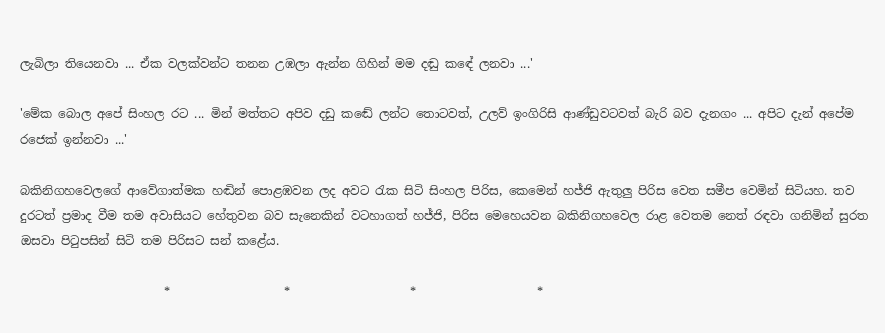ලැබිලා තියෙනවා ... ඒක වලක්වන්ට තනන උඹලා ඇන්න ගිහින් මම දඬු කඳේ ලනවා ...'

'මේක බොල අපේ සිංහල රට ... මින් මත්තට අපිව දඩු කඬේ ලන්ට තොටවත්, උලව් ඉංගිරිසි ආණ්ඩුවටවත් බැරි බව දැනගං ... අපිට දැන් අපේම රජෙක් ඉන්නවා ...'

බකිනිගහවෙලගේ ආවේගාත්මක හඬින් පොළඹවන ලද අවට ‍රැක සිටි සිංහල පිරිස, කෙමෙන් හජ්ජි ඇතුලු පිරිස වෙත සමීප වෙමින් සිටියහ. තව දුරටත් ප්‍රමාද වීම තම අවාසියට හේතුවන බව සැනෙකින් වටහාගත් හජ්ජි, පිරිස මෙහෙයවන බකිනිගහවෙල රාළ වෙතම නෙත් රඳවා ගනිමින් සුරත ඔසවා පි‍ටුපසින් සිටි තම පිරිසට සන් කළේය.

                        *                   *                    *                    *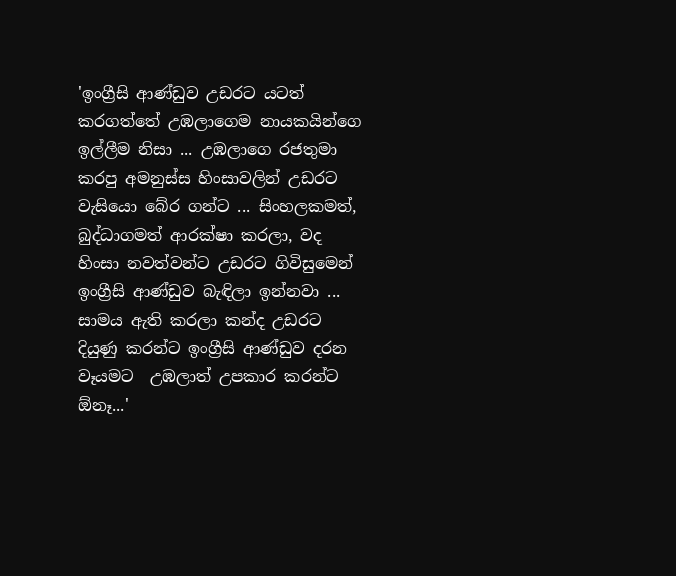'ඉංග්‍රීසි ආණ්ඩුව උඩරට යටත් කරගත්තේ උඹලාගෙම නායකයින්ගෙ ඉල්ලීම නිසා ... උඹලාගෙ රජතුමා කරපු අමනුස්ස හිංසාවලින් උඩරට වැසියො බේර ගන්ට ... සිංහලකමත්, බුද්ධාගමත් ආරක්ෂා කරලා, වද හිංසා නවත්වන්ට උඩරට ගිවිසුමෙන් ඉංග්‍රීසි ආණ්ඩුව බැඳිලා ඉන්නවා ... සාමය ඇති කරලා කන්ද උඩරට දියුණු කරන්ට ඉංග්‍රීසි ආණ්ඩුව දරන වෑයමට  උඹලාත් උපකාර කරන්ට ඕනෑ...'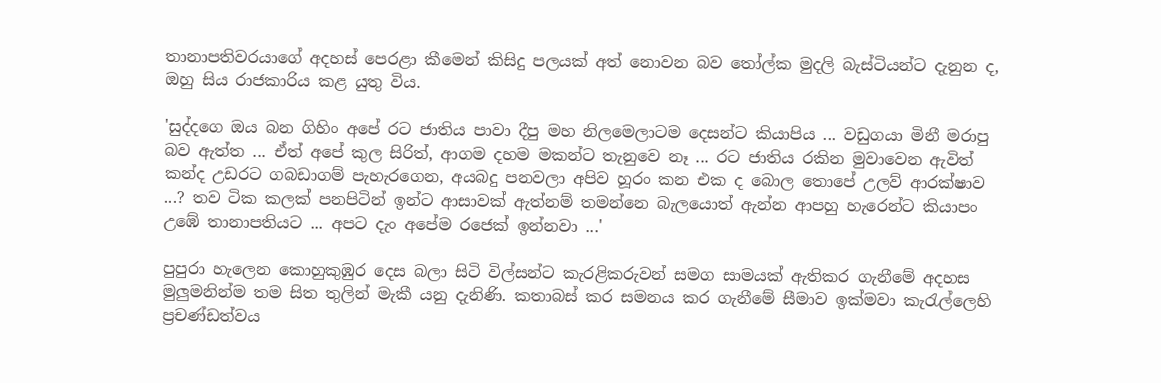තානාපතිවරයාගේ අදහස් පෙරළා කීමෙන් කිසිදු පලයක් අත් නොවන බව ‍තෝල්ක මුදලි බැස්ටියන්ට දැනුන ද, ඔහු සිය රාජකාරිය කළ යුතු විය.

'සුද්දගෙ ඔය බන ගිහිං අපේ රට ජාතිය පාවා දීපු මහ නිලමෙලාටම දෙසන්ට කියාපිය ... වඩුගයා මිනී මරාපු බව ඇත්ත ... ඒත් අපේ කුල සිරිත්, ආගම දහම මකන්ට තැනුවෙ නෑ ... රට ජාතිය රකින මුවාවෙන ඇවිත් කන්ද උඩරට ගබඩාගම් පැහැරගෙන, අයබදු පනවලා අපිව හූරං කන එක ද බොල තොපේ උලව් ආරක්ෂාව ...? තව ටික කලක් පනපිටින් ඉන්ට ආසාවක් ඇත්නම් තමන්නෙ බැලයොත් ඇන්න ආපහු හැරෙන්ට කියාපං උඹේ තානාපතියට ... අපට දැං අපේම රජෙක් ඉන්නවා ...'

පුපුරා හැලෙන කොහුකුඹුර දෙස බලා සිටි විල්සන්ට කැරළිකරුවන් සමග සාමයක් ඇතිකර ගැනීමේ අදහස මුලුමනින්ම තම සිත තුලින් මැකී යනු දැනිණි. කතාබස් කර සමනය කර ගැනීමේ සීමාව ඉක්මවා කැ‍රැල්ලෙහි ප්‍රචණ්ඩත්වය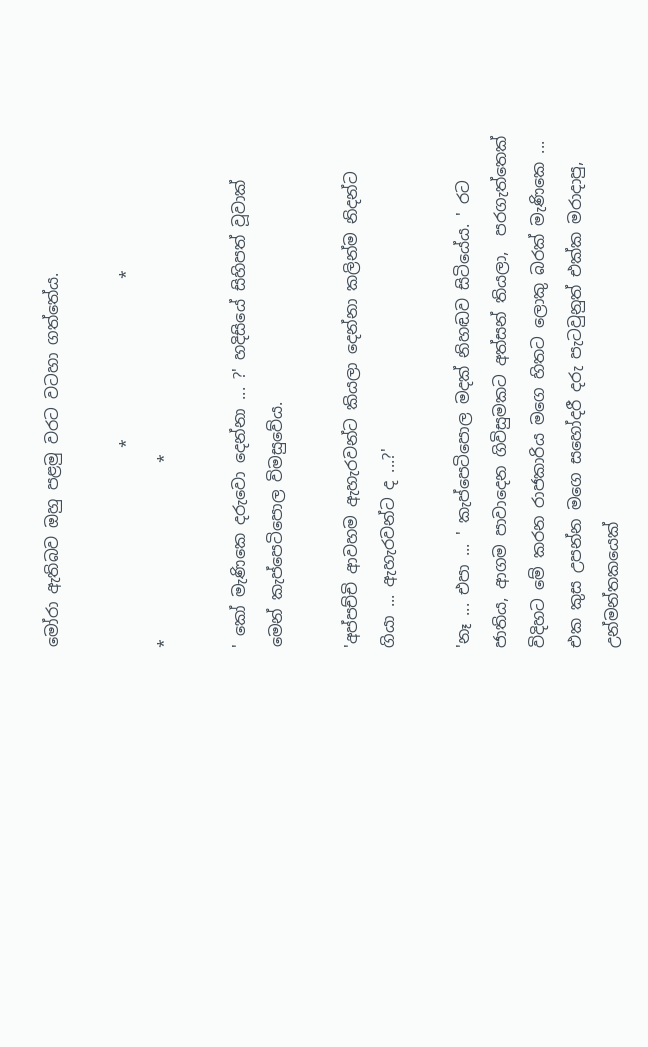මෝරා ඇතිබව ඔහු පළමු වරට වටහා ගත්තේය.

                         *                    *                        *                      *

' කෝ මැණිකෙ දරුවො දෙන්නා ... ?' හදිසියේ සිහිපත් වූවාක් මෙන් කැප්පෙටිපොල විමසුවේය.

'අප්පච්චි ආවහම ඇහැරවන්ට කියලා දෙන්නා කලින්ම නිදන්ට ගියා ... ඇහැරවන්ට ද ...?'

'නෑ ... එපා ... ' කැප්පෙටිපොල මදක් නිහඬව සිටියේය. ' රට ජාතිය, ආගම පාවාදෙන ගිවිසුමකට අත්සන් තියලා,  පරගැත්තෙක් විදිහට මේ කරන රාජකාරිය මගෙ හිතට ලොකු බරක් මැණිකෙ ... එක කුස උපන්න මගෙ සහෝදරී දරු පැටවුනුත් එක්ක මරාදාපු, උන්මන්තකයෙක්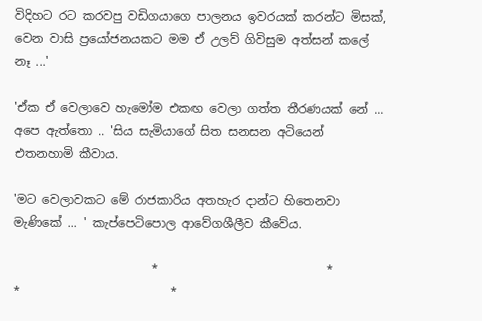විදිහට රට කරවපු වඩිගයාගෙ පාලනය ඉවරයක් කරන්ට මිසක්, වෙන වාසි ප්‍රයෝජනයකට මම ඒ උලව් ගිවිසුම අත්සන් කලේ නෑ ...'

'ඒක ඒ වෙලාවෙ හැමෝම එකඟ වෙලා ගත්ත තීරණයක් නේ ... අපෙ ඇත්තො .. 'සිය සැමියාගේ සිත සනසන අටියෙන් එතනහාමි කීවාය.

'මට වෙලාවකට මේ රාජකාරිය අතහැර දාන්ට හිතෙනවා මැණිකේ ... ' කැප්පෙටිපොල ආවේගශීලීව කීවේය.

                       *                            *                         *                         *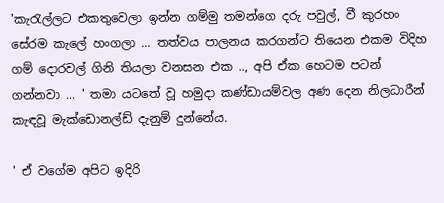'කැ‍රැල්ලට එකතුවෙලා ඉන්න ගම්මු තමන්ගෙ දරු පවුල්, වී කුරහං සේරම කැලේ හංගලා ... තත්වය පාලනය කරගන්ට තියෙන එකම විදිහ ගම් දොරවල් ගිනි තියලා වනසන එක .., අපි ඒක හෙටම පටන් ගන්නවා ... ' තමා යටතේ වූ හමුදා කණ්ඩායම්වල අණ දෙන නිලධාරීන් කැඳවූ මැක්ඩොනල්ඩ් දැනුම් දුන්නේය.

' ඒ වගේම අපිට ඉදිරි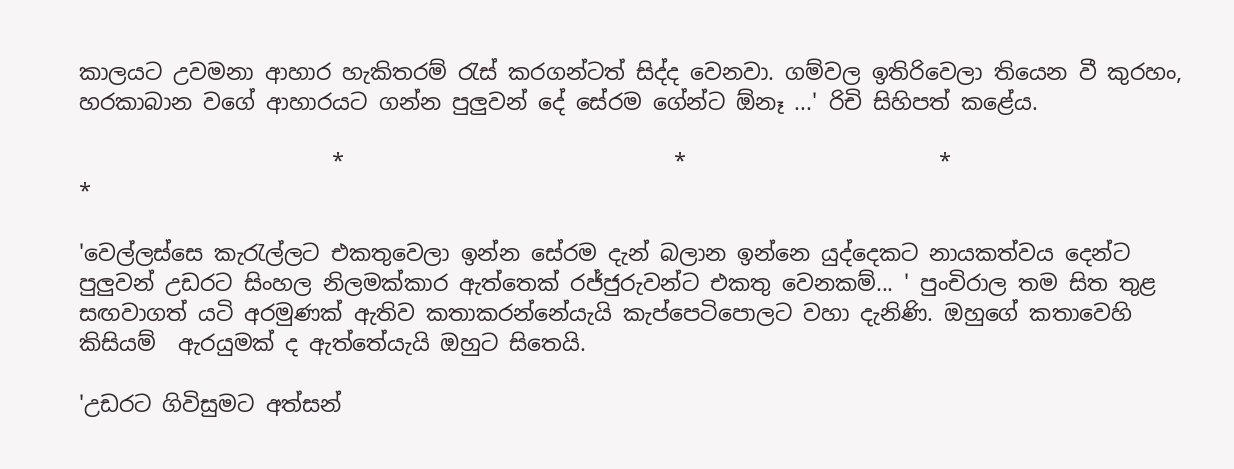කාලයට උවමනා ආහාර හැකිතරම් ‍රැස් කරගන්ටත් සිද්ද වෙනවා. ගම්වල ඉතිරිවෙලා තියෙන වී කුරහං, හරකාබාන වගේ ආහාරයට ගන්න පුලුවන් දේ සේරම ගේන්ට ඕනෑ ...' රිචි සිහිපත් කළේය.

                       *                              *                       *                           *

'වෙල්ලස්සෙ කැ‍රැල්ලට එකතුවෙලා ඉන්න සේරම දැන් බලාන ඉන්නෙ යුද්දෙකට නායකත්වය දෙන්ට පුලුවන් උඩරට සිංහල නිලමක්කාර ඇත්තෙක් රජ්ජුරුවන්ට එකතු වෙනකම්... ' පුංචිරාල තම සිත තුළ සඟවාගත් යටි අරමුණක් ඇතිව කතාකරන්නේයැයි කැප්පෙටිපොලට වහා දැනිණි. ඔහුගේ කතාවෙහි කිසියම්  ඇරයුමක් ද ඇත්තේයැයි ඔහුට සිතෙයි.

'උඩරට ගිවිසුමට අත්සන්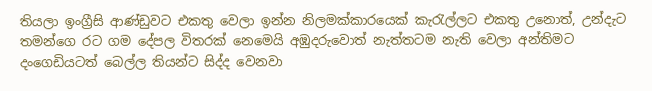තියලා ඉංග්‍රීසි ආණ්ඩුවට එකතු වෙලා ඉන්න නිලමක්කාරයෙක් කැ‍රැල්ලට එකතු උනොත්, උන්දැට තමන්ගෙ රට ගම දේපල විතරක් නෙමෙයි අඹුදරුවොත් නැත්තටම නැති වෙලා අන්තිමට දංගෙඩියටත් බෙල්ල තියන්ට සිද්ද වෙනවා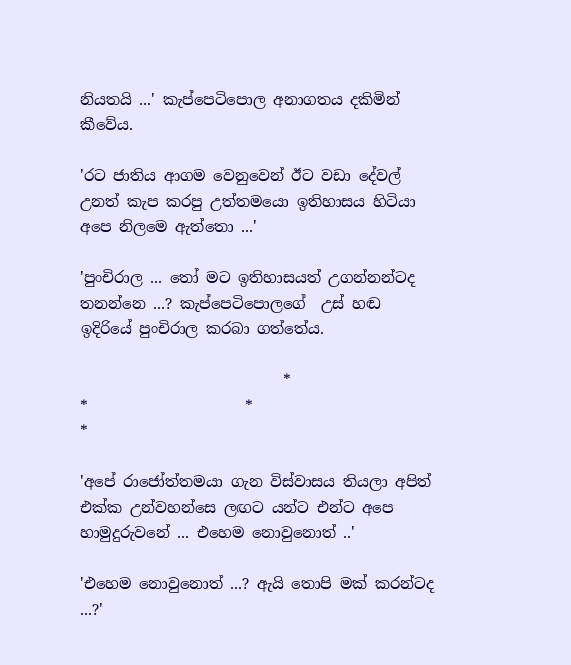නියතයි ...' කැප්පෙටිපොල අනාගතය දකිමින් කීවේය.

'රට ජාතිය ආගම වෙනුවෙන් ඊට වඩා දේවල් උනත් කැප කරපු උත්තමයො ඉතිහාසය හිටියා අපෙ නිලමෙ ඇත්තො ...'

'පුංචිරාල ... තෝ මට ඉතිහාසයත් උගන්නන්ටද තනන්නෙ ...? කැප්පෙටිපොලගේ  උස් හඬ ඉදිරියේ පුංචිරාල කරබා ගත්තේය.

                           *                        *                     *                        *

'අපේ රාජෝත්තමයා ගැන විස්වාසය තියලා අපිත් එක්ක උන්වහන්සෙ ලඟට යන්ට එන්ට අපෙ හාමුදුරුවනේ ... එහෙම නොවුනොත් ..'

'එහෙම නොවුනොත් ...? ඇයි තොපි මක් කරන්ටද ...?'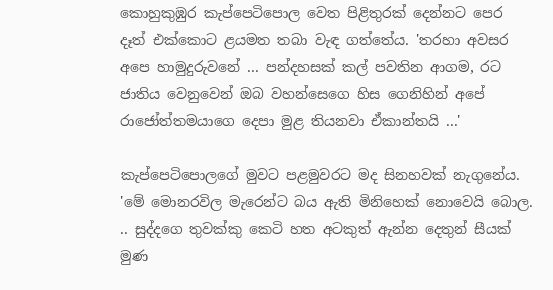කොහුකුඹුර කැප්පෙටිපොල වෙත පිළිතුරක් දෙන්නට පෙර දෑත් එක්කොට ළයමත තබා වැඳ ගත්තේය. 'තරහා අවසර අපෙ හාමුදුරුවනේ ... පන්දහසක් කල් පවතින ආගම, රට ජාතිය වෙනුවෙන් ඔබ වහන්සෙගෙ හිස ගෙනිහින් අපේ රාජෝත්තමයාගෙ දෙපා මුළ තියනවා ඒකාන්තයි ...'

කැප්පෙටිපොලගේ මුවට පළමුවරට මද සිනහවක් නැගුනේය. 'මේ මොනරවිල මැරෙන්ට බය ඇති මිනිහෙක් නොවෙයි බොල. .. සුද්දගෙ තුවක්කු කෙටි හත අටකුත් ඇන්න දෙතුන් සීයක් මුණ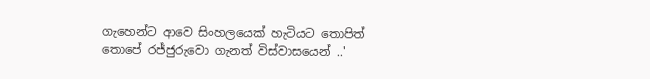ගැහෙන්ට ආවෙ සිංහලයෙක් හැටියට තොපිත් තොපේ රජ්ජුරුවො ගැනත් විස්වාසයෙන් ..'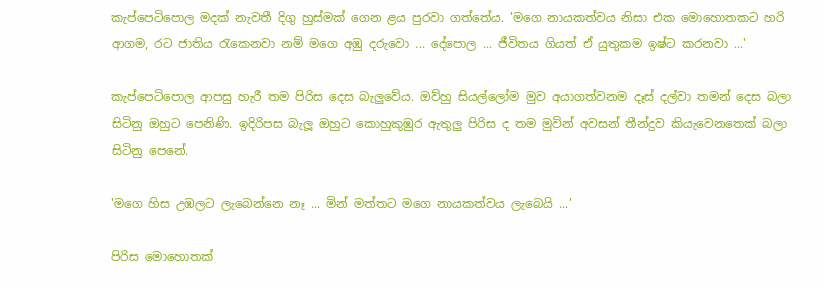කැප්පෙටිපොල මදක් නැවතී දිගු හුස්මක් ගෙන ළය පුරවා ගත්තේය. 'මගෙ නායකත්වය නිසා එක මොහොතකට හරි ආගම, රට ජාතිය ‍රැකෙනවා නම් මගෙ අඹු දරුවො ... දේපොල ... ජීවිතය ගියත් ඒ යුතුකම ඉෂ්ට කරනවා ...'

කැප්පෙටිපොල ආපසු හැරී තම පිරිස දෙස බැලුවේය. ඔව්හු සියල්ලෝම මුව අයාගත්වනම දෑස් දල්වා තමන් දෙස බලා සිටිනු ඔහුට පෙනිණි. ඉදිරිපස බැලූ ඔහුට කොහුකුඹුර ඇතුලු පිරිස ද තම මුවින් අවසන් තීන්දුව කියැවෙනතෙක් බලා සිටිනු පෙනේ.

'මගෙ හිස උඹලට ලැබෙන්නෙ නෑ ... මින් මත්තට මගෙ නායකත්වය ලැබෙයි ...'

පිරිස මොහොතක්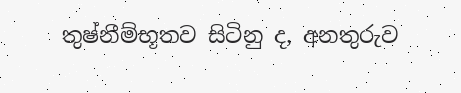තුෂ්නීම්භූතව සිටිනු ද, අනතුරුව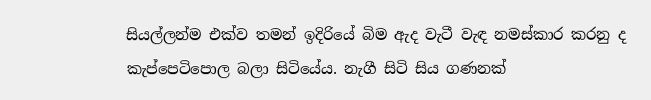සියල්ලන්ම එක්ව තමන් ඉදිරියේ බිම ඇද වැටී වැඳ නමස්කාර කරනු ද කැප්පෙටිපොල බලා සිටියේය. නැගී සිටි සිය ගණනක්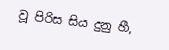වූ පිරිස සිය දුනු හී,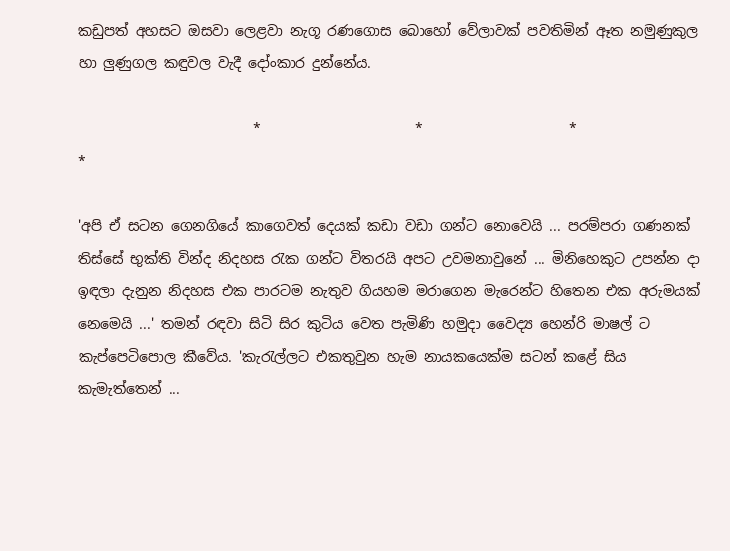කඩුපත් අහසට ඔසවා ලෙළවා නැගූ රණගොස බොහෝ වේලාවක් පවතිමින් ඈත නමුණුකුල හා ලුණුගල කඳුවල වැදී දෝංකාර දුන්නේය.

                         *                      *                     *                         *

'අපි ඒ සටන ගෙනගියේ කාගෙවත් දෙයක් කඩා වඩා ගන්ට නොවෙයි ... පරම්පරා ගණනක් තිස්සේ භුක්ති වින්ද නිදහස ‍රැක ගන්ට විතරයි අපට උවමනාවුනේ ... මිනිහෙකුට උපන්න දා ඉඳලා දැනුන නිදහස එක පාරටම නැතුව ගියහම මරාගෙන මැරෙන්ට හිතෙන එක අරුමයක් නෙමෙයි ...' තමන් රඳවා සිටි සිර කුටිය වෙත පැමිණි හමුදා වෛද්‍ය හෙන්රි මාෂල් ට කැප්පෙටිපොල කීවේය. 'කැ‍රැල්ලට එකතුවුන හැම නායකයෙක්ම සටන් කළේ සිය කැමැත්තෙන් ...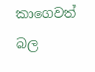කාගෙවත් බල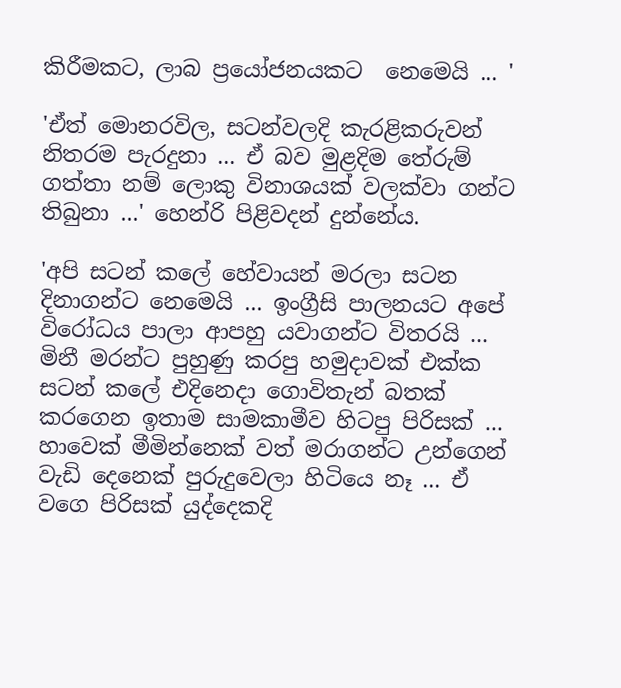කිරීමකට, ලාබ ප්‍රයෝජනයකට  නෙමෙයි ... '

'ඒත් මොනරවිල, සටන්වලදි කැරළිකරුවන් නිතරම පැරදුනා ... ඒ බව මුළදිම තේරුම් ගත්තා නම් ලොකු විනාශයක් වලක්වා ගන්ට තිබුනා ...' හෙන්රි පිළිවදන් දුන්නේය.

'අපි සටන් කලේ හේවායන් මරලා සටන දිනාගන්ට නෙමෙයි ... ඉංග්‍රීසි පාලනයට අපේ විරෝධය පාලා ආපහු යවාගන්ට විතරයි ... මිනී මරන්ට පුහුණු කරපු හමුදාවක් එක්ක සටන් කලේ එදිනෙදා ගොවිතැන් බතක් කරගෙන ඉතාම සාමකාමීව හිටපු පිරිසක් ... හාවෙක් මීමින්නෙක් වත් මරාගන්ට උන්ගෙන් වැඩි දෙනෙක් පුරුදුවෙලා හිටියෙ නෑ ... ඒ වගෙ පිරිසක් යුද්දෙකදි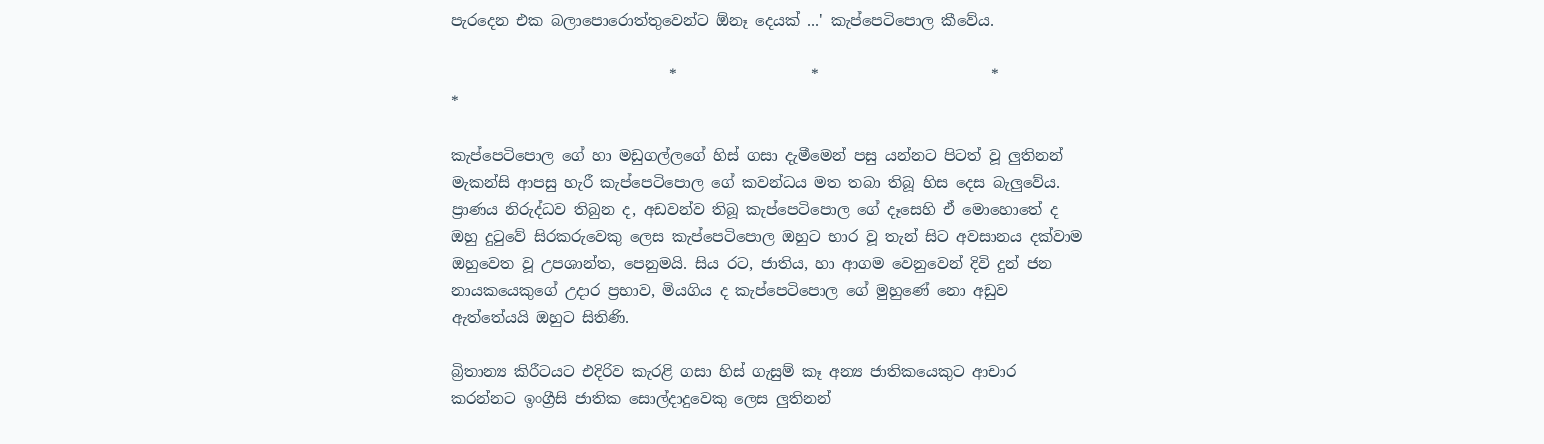පැරදෙන එක බලාපොරොත්තුවෙන්ට ඕනෑ දෙයක් ...' කැප්පෙටිපොල කීවේය.

                             *                  *                       *                        *

කැප්පෙටිපොල ගේ හා මඩුගල්ලගේ හිස් ගසා දැමීමෙන් පසු යන්නට පිටත් වූ ලුතිනන් මැකන්සි ආපසු හැරී කැප්පෙටිපොල ගේ කවන්ධය මත තබා තිබූ හිස දෙස බැලුවේය. ප්‍රාණය නිරුද්ධව තිබුන ද, අඩවන්ව තිබූ කැප්පෙටිපොල ගේ දෑසෙහි ඒ මොහොතේ ද ඔහු දු‍ටුවේ සිරකරුවෙකු ලෙස කැප්පෙටිපොල ඔහුට භාර වූ තැන් සිට අවසානය දක්වාම ඔහුවෙත වූ උපශාන්ත, පෙනුමයි. සිය රට, ජාතිය, හා ආගම වෙනුවෙන් දිවි දුන් ජන නායකයෙකුගේ උදාර ප්‍රභාව, මියගිය ද කැප්පෙටිපොල ගේ මුහුණේ නො අඩුව ඇත්තේයයි ඔහුට සිතිණි.

බ්‍රිතාන්‍ය කිරීටයට එදිරිව කැරළි ගසා හිස් ගැසුම් කෑ අන්‍ය ජාතිකයෙකුට ආචාර කරන්නට ඉංග්‍රීසි ජාතික සොල්දාදුවෙකු ලෙස ලුතිනන්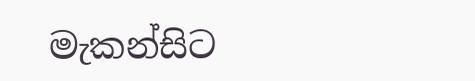මැකන්සිට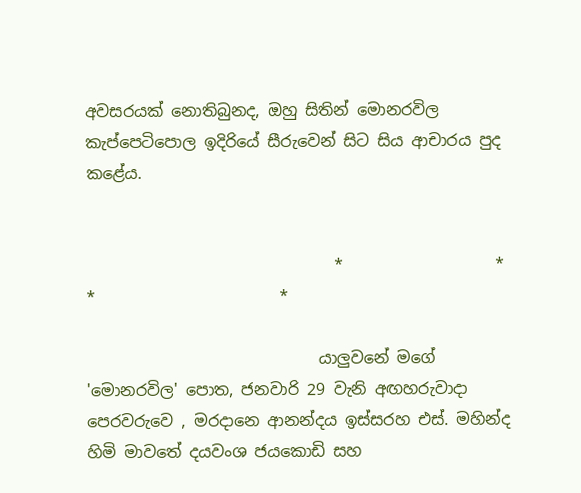අවසරයක් නොතිබුනද, ඔහු සිතින් මොනරවිල කැප්පෙටිපොල ඉදිරියේ සීරුවෙන් සිට සිය ආචාරය පුද කළේය.


                               *                   *                        *                       *

                             යාලුවනේ මගේ 'මොනරවිල' පොත, ජනවාරි 29 වැනි අඟහරුවාදා පෙරවරුවෙ , මරදානෙ ආනන්දය ඉස්සරහ එස්. මහින්ද හිමි මාවතේ දයවංශ ජයකොඩි සහ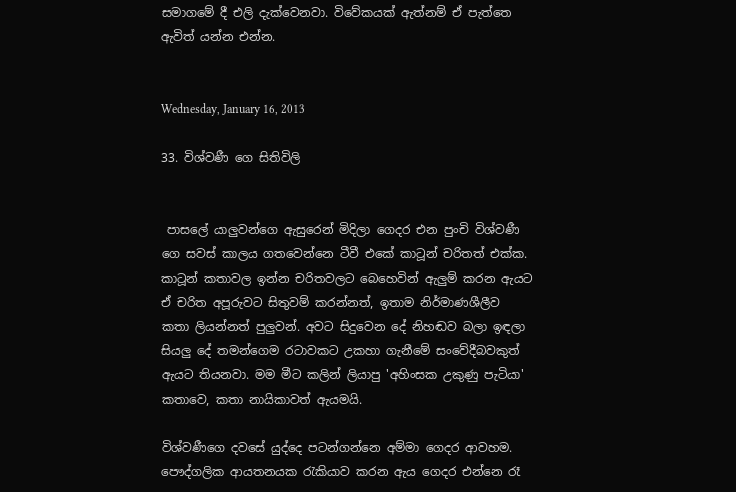සමාගමේ දී එලි දැක්වෙනවා. විවේකයක් ඇත්නම් ඒ පැත්තෙ ඇවිත් යන්න එන්න.


Wednesday, January 16, 2013

33. විශ්වණී ගෙ සිතිවිලි


 පාසලේ යාලුවන්ගෙ ඇසුරෙන් මිදිලා ගෙදර එන පුංචි විශ්වණී ගෙ සවස් කාලය ගතවෙන්නෙ ටීවී එකේ කාටූන් චරිතත් එක්ක. කාටූන් කතාවල ඉන්න චරිතවලට බෙහෙවින් ඇලුම් කරන ඇයට ඒ චරිත අපූරුවට සිතුවම් කරන්නත්, ඉතාම නිර්මාණශීලීව කතා ලියන්නත් පුලුවන්. අවට සිදුවෙන දේ නිහඬව බලා ඉඳලා සියලු දේ තමන්ගෙම රටාවකට උකහා ගැනීමේ සංවේදීබවකුත් ඇයට තියනවා. මම මීට කලින් ලියාපු 'අහිංසක උකුණු පැටියා'  කතාවෙ, කතා නායිකාවත් ඇයමයි.

විශ්වණීගෙ දවසේ යුද්දෙ පටන්ගන්නෙ අම්මා ගෙදර ආවහම. පෞද්ගලික ආයතනයක ‍රැකියාව කරන ඇය ගෙදර එන්නෙ රෑ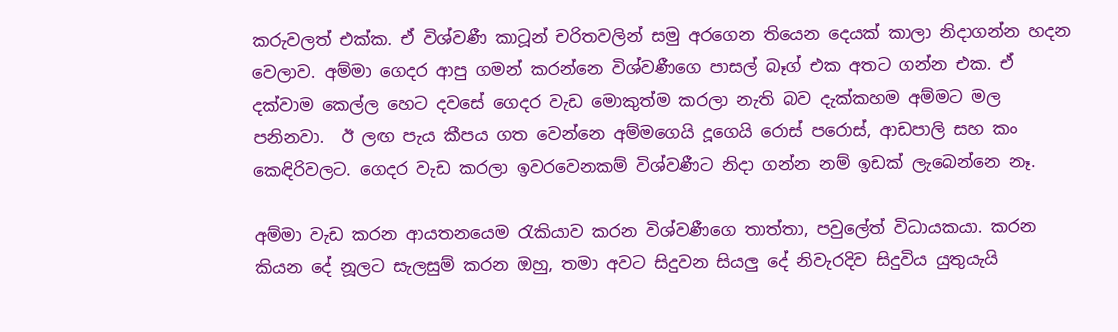කරුවලත් එක්ක. ඒ විශ්වණී කාටූන් චරිතවලින් සමු අරගෙන තියෙන දෙයක් කාලා නිදාගන්න හදන වෙලාව. අම්මා ගෙදර ආපු ගමන් කරන්නෙ විශ්වණීගෙ පාසල් බෑග් එක අතට ගන්න එක. ඒ දක්වාම කෙල්ල හෙට දවසේ ගෙදර වැඩ මොකුත්ම කරලා නැති බව දැක්කහම අම්මට මල පනිනවා.  ඊ ලඟ පැය කීපය ගත වෙන්නෙ අම්මගෙයි දූගෙයි රොස් පරොස්, ආඩපාලි සහ කං කෙඳිරිවලට. ගෙදර වැඩ කරලා ඉවරවෙනකම් විශ්වණීට නිදා ගන්න නම් ඉඩක් ලැබෙන්නෙ නෑ.

අම්මා වැඩ කරන ආයතනයෙම ‍රැකියාව කරන විශ්වණීගෙ තාත්තා, පවුලේත් විධායකයා. කරන කියන දේ නූලට සැලසුම් කරන ඔහු, තමා අවට සිදුවන සියලු දේ නිවැරදිව සිදුවිය යුතුයැයි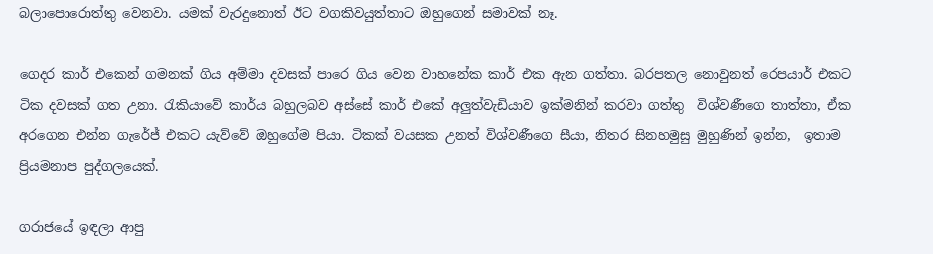බලාපොරොත්තු වෙනවා. යමක් වැරදුනොත් ඊට වගකිවයුත්තාට ඔහුගෙන් සමාවක් නෑ.

ගෙදර කාර් එකෙන් ගමනක් ගිය අම්මා දවසක් පාරෙ ගිය වෙන වාහනේක කාර් එක ඇන ගත්තා. බරපතල නොවුනත් රෙපයාර් එකට ටික දවසක් ගත උනා. රැකියාවේ කාර්ය බහුලබව අස්සේ කාර් එකේ අලුත්වැඩියාව ඉක්මනින් කරවා ගත්තු  විශ්වණීගෙ තාත්තා, ඒක අරගෙන එන්න ගැරේජ් එකට යැව්වේ ඔහුගේම පියා. ටිකක් වයසක උනත් විශ්වණීගෙ සීයා, නිතර සිනහමුසු මුහුණින් ඉන්න,  ඉතාම ප්‍රියමනාප පුද්ගලයෙක්.

ගරාජයේ ඉඳලා ආපු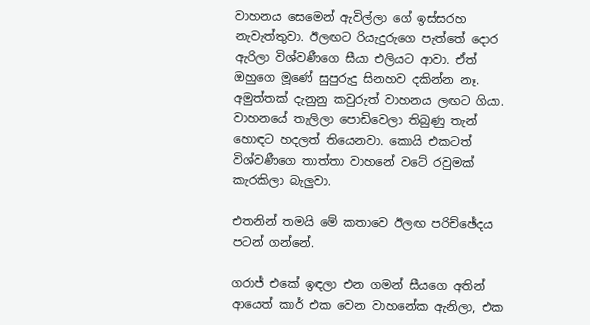වාහනය සෙමෙන් ඇවිල්ලා ගේ ඉස්සරහ නැවැත්තුවා. ඊලඟට රියැදුරුගෙ පැත්තේ දොර ඇරිලා විශ්වණීගෙ සීයා එලියට ආවා. ඒත් ඔහුගෙ මූණේ සුපුරුදු සිනහව දකින්න නෑ. අමුත්තක් දැනුනු කවුරුත් වාහනය ලඟට ගියා. වාහනයේ තැලිලා පොඩිවෙලා තිබුණු තැන් හොඳට හදලත් තියෙනවා. කොයි එකටත් විශ්වණීගෙ තාත්තා වාහනේ වටේ රවුමක් කැරකිලා බැලුවා.

එතනින් තමයි මේ කතාවෙ ඊලඟ පරිච්ඡේදය පටන් ගන්නේ.

ගරාජ් එකේ ඉඳලා එන ගමන් සීයගෙ අතින් ආයෙත් කාර් එක වෙන වාහනේක ඇනිලා, එක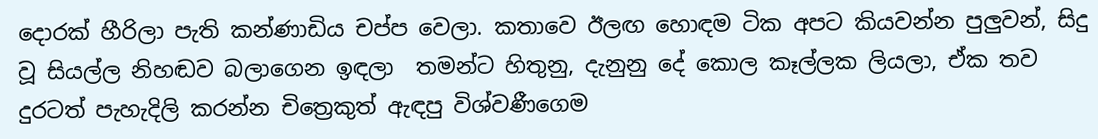දොරක් හීරිලා පැති කන්ණාඩිය චප්ප වෙලා. කතාවෙ ඊලඟ හොඳම ටික අපට කියවන්න පුලුවන්, සිදු වූ සියල්ල නිහඬව බලාගෙන ඉඳලා  තමන්ට හිතුනු, දැනුනු දේ කොල කෑල්ලක ලියලා, ඒක තව දුරටත් පැහැදිලි කරන්න චිත්‍රෙකුත් ඇඳපු විශ්වණීගෙම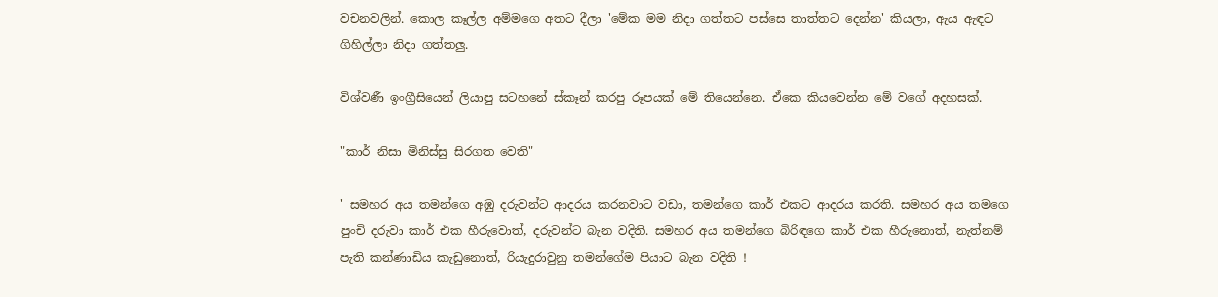වචනවලින්. කොල කෑල්ල අම්මගෙ අතට දීලා 'මේක මම නිදා ගත්තට පස්සෙ තාත්තට දෙන්න' කියලා, ඇය ඇඳට ගිහිල්ලා නිදා ගත්තලු.

විශ්වණී ඉංග්‍රීසියෙන් ලියාපු සටහනේ ස්කෑන් කරපු රූපයක් මේ තියෙන්නෙ. ඒකෙ කියවෙන්න මේ වගේ අදහසක්.

"කාර් නිසා මිනිස්සු සිරගත වෙති"

' සමහර අය තමන්ගෙ අඹු දරුවන්ට ආදරය කරනවාට වඩා, තමන්ගෙ කාර් එකට ආදරය කරති. සමහර අය තමගෙ පුංචි දරුවා කාර් එක හීරුවොත්, දරුවන්ට බැන වදිති. සමහර අය තමන්ගෙ බිරිඳගෙ කාර් එක හීරුනොත්, නැත්නම් පැති කන්ණාඩිය කැඩුනොත්, රියැදුරාවුනු තමන්ගේම පියාට බැන වදිති !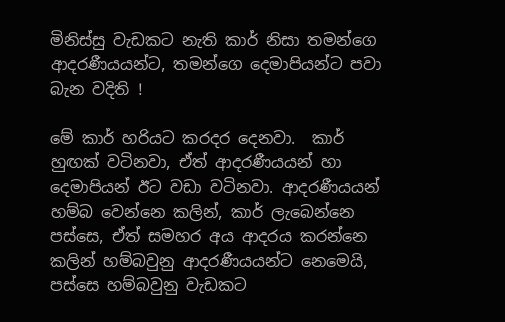මිනිස්සු වැඩකට නැති කාර් නිසා තමන්ගෙ ආදරණීයයන්ට, තමන්ගෙ දෙමාපියන්ට පවා බැන වදිති !

මේ කාර් හරියට කරදර දෙනවා.  කාර් හුඟක් වටිනවා, ඒත් ආදරණීයයන් හා දෙමාපියන් ඊට වඩා වටිනවා. ආදරණීයයන් හම්බ වෙන්නෙ කලින්, කාර් ලැබෙන්නෙ පස්සෙ, ඒත් සමහර අය ආදරය කරන්නෙ කලින් හම්බවුනු ආදරණීයයන්ට නෙමෙයි, පස්සෙ හම්බවුනු වැඩකට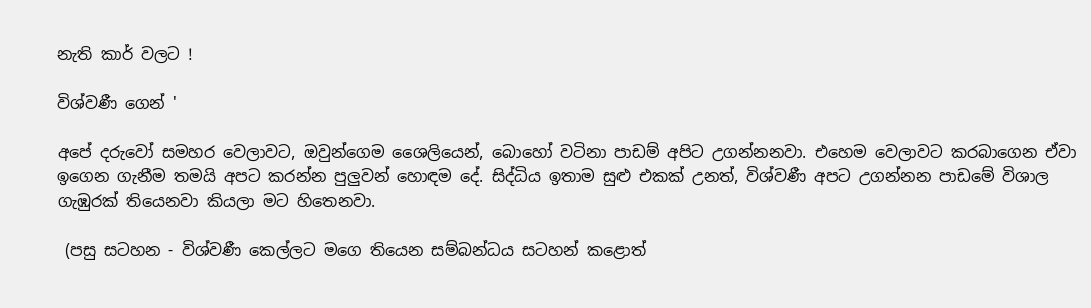නැති කාර් වලට !

විශ්වණී ගෙන් '

අපේ දරුවෝ සමහර වෙලාවට, ඔවුන්ගෙම ශෛලියෙන්, බොහෝ වටිනා පාඩම් අපිට උගන්නනවා. එහෙම වෙලාවට කරබාගෙන ඒවා ඉගෙන ගැනීම තමයි අපට කරන්න පුලුවන් හොඳම දේ. සිද්ධිය ඉතාම සුළු එකක් උනත්, විශ්වණී අපට උගන්නන පාඩමේ විශාල ගැඹුරක් තියෙනවා කියලා මට හිතෙනවා.

 (පසු සටහන - විශ්වණී කෙල්ලට මගෙ තියෙන සම්බන්ධය සටහන් කළොත්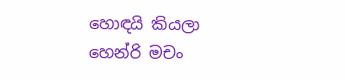හොඳයි කියලා හෙන්රි මචං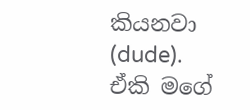කියනවා (dude). ඒකි මගේ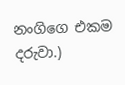නංගිගෙ එකම දරුවා.)